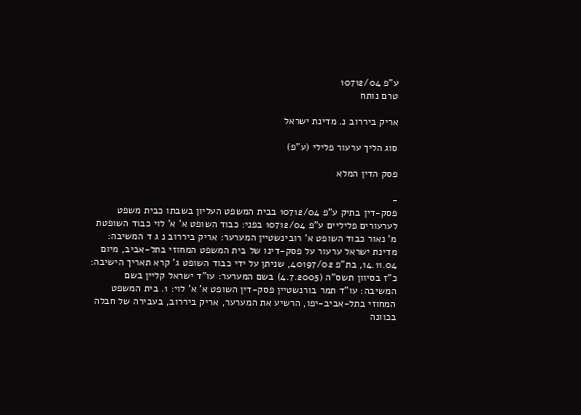ע"פ 10712/04
טרם נותח

אריק ביררוב נ. מדינת ישראל

סוג הליך ערעור פלילי (ע"פ)

פסק הדין המלא

-
פסק-דין בתיק ע"פ 10712/04 בבית המשפט העליון בשבתו כבית משפט לערעורים פליליים ע"פ 10712/04 בפני: כבוד השופט א' א' לוי כבוד השופטת מ' נאור כבוד השופט א' רובינשטיין המערער: אריק ביררוב נ ג ד המשיבה: מדינת ישראל ערעור על פסק-דינו של בית המשפט המחוזי בתל-אביב, מיום 14.11.04, בת"פ 40197/02, שניתן על ידי כבוד השופט ג' קרא תאריך הישיבה: כ"ז בסיוון תשס"ה (4.7.2005) בשם המערער: עו"ד ישראל קליין בשם המשיבה: עו"ד תמר בורנשטיין פסק-דין השופט א' א' לוי: 1. בית המשפט המחוזי בתל-אביב-יפו, הרשיע את המערער, אריק ביררוב, בעבירה של חבלה בכוונה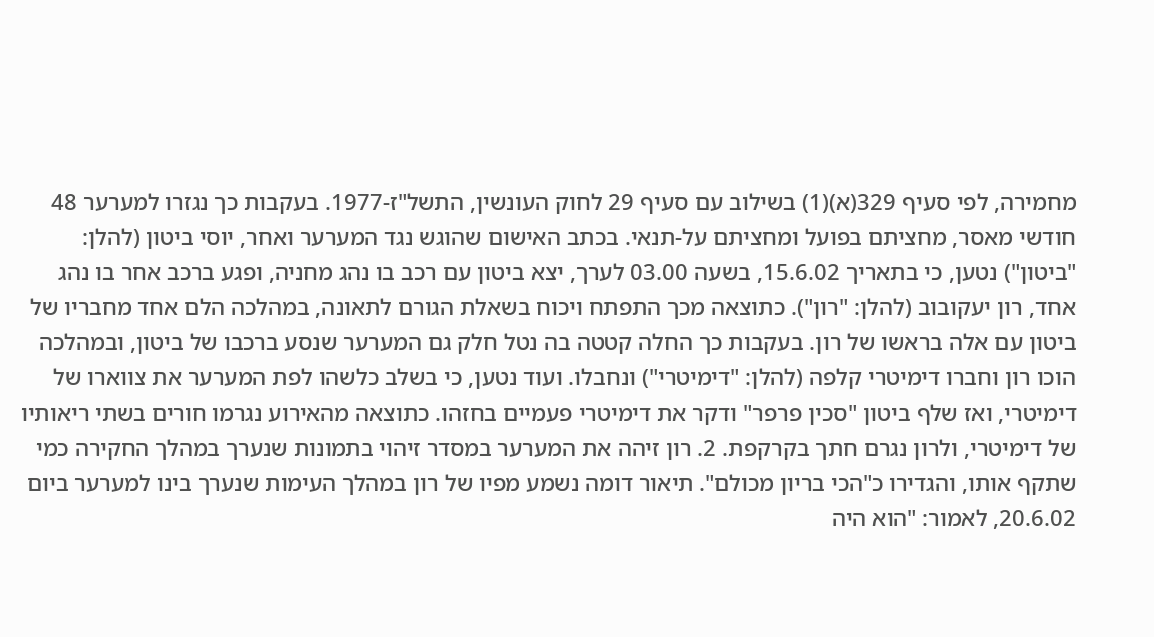מחמירה, לפי סעיף 329(א)(1) בשילוב עם סעיף 29 לחוק העונשין, התשל"ז-1977. בעקבות כך נגזרו למערער 48 חודשי מאסר, מחציתם בפועל ומחציתם על-תנאי. בכתב האישום שהוגש נגד המערער ואחר, יוסי ביטון (להלן: "ביטון") נטען, כי בתאריך 15.6.02, בשעה 03.00 לערך, יצא ביטון עם רכב בו נהג מחניה, ופגע ברכב אחר בו נהג אחד, רון יעקובוב (להלן: "רון"). כתוצאה מכך התפתח ויכוח בשאלת הגורם לתאונה, במהלכה הלם אחד מחבריו של ביטון עם אלה בראשו של רון. בעקבות כך החלה קטטה בה נטל חלק גם המערער שנסע ברכבו של ביטון, ובמהלכה הוכו רון וחברו דימיטרי קלפה (להלן: "דימיטרי") ונחבלו. ועוד נטען, כי בשלב כלשהו לפת המערער את צווארו של דימיטרי, ואז שלף ביטון "סכין פרפר" ודקר את דימיטרי פעמיים בחזהו. כתוצאה מהאירוע נגרמו חורים בשתי ריאותיו של דימיטרי, ולרון נגרם חתך בקרקפת. 2. רון זיהה את המערער במסדר זיהוי בתמונות שנערך במהלך החקירה כמי שתקף אותו, והגדירו כ"הכי בריון מכולם". תיאור דומה נשמע מפיו של רון במהלך העימות שנערך בינו למערער ביום 20.6.02, לאמור: "הוא היה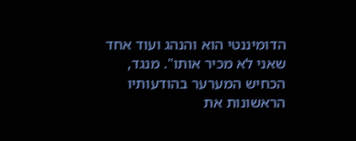הדומיננטי הוא והנהג ועוד אחד שאני לא מכיר אותו". מנגד, הכחיש המערער בהודעותיו הראשונות את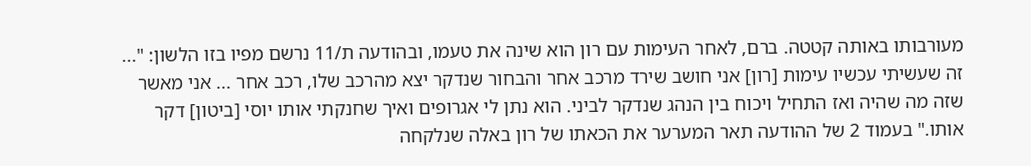מעורבותו באותה קטטה. ברם, לאחר העימות עם רון הוא שינה את טעמו, ובהודעה ת/11 נרשם מפיו בזו הלשון: "... זה שעשיתי עכשיו עימות [רון] אני חושב שירד מרכב אחר והבחור שנדקר יצא מהרכב שלו, רכב אחר ... אני מאשר שזה מה שהיה ואז התחיל ויכוח בין הנהג שנדקר לביני. הוא נתן לי אגרופים ואיך שחנקתי אותו יוסי [ביטון] דקר אותו." בעמוד 2 של ההודעה תאר המערער את הכאתו של רון באלה שנלקחה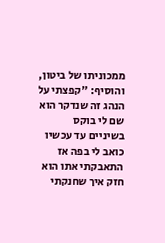ממכוניתו של ביטון, והוסיף: "קפצתי על הנהג זה שנדקר הוא שם לי בוקס בשיניים עד עכשיו כואב לי בפה אז התאבקתי אתו הוא חזק איך שחנקתי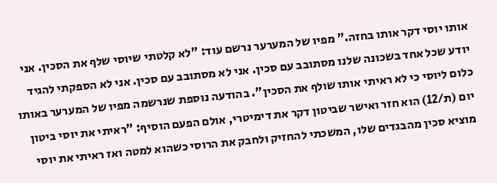אותו יוסי דקר אותו בחזה." מפיו של המערער נרשם עוד: "לא קלטתי שיוסי שלף את הסכין. אני יודע שכל אחד בשכונה שלנו מסתובב עם סכין. אני לא מסתובב עם סכין. אני לא הספקתי להגיד כלום ליוסי כי לא ראיתי אותו שולף את הסכין". בהודעה נוספת שנרשמה מפיו של המערער באותו יום (ת/12) הוא חזר ואישר שביטון דקר את דימיטרי, אולם הפעם הוסיף: "ראיתי את יוסי ביטון מוציא סכין מהבגדים שלו, המשכתי להחזיק ולחבק את הרוסי כשהוא למטה ואז ראיתי את יוסי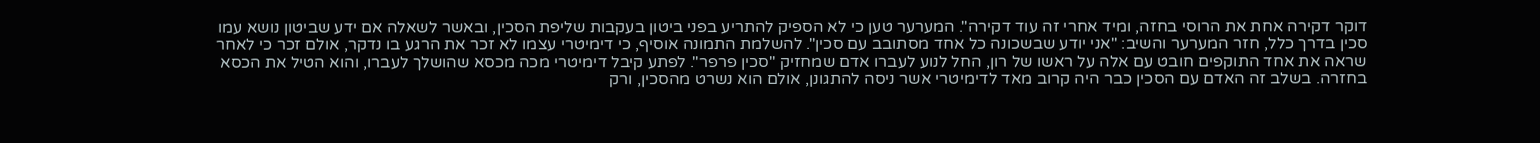דוקר דקירה אחת את הרוסי בחזה, ומיד אחרי זה עוד דקירה". המערער טען כי לא הספיק להתריע בפני ביטון בעקבות שליפת הסכין, ובאשר לשאלה אם ידע שביטון נושא עמו סכין בדרך כלל, חזר המערער והשיב: "אני יודע שבשכונה כל אחד מסתובב עם סכין". להשלמת התמונה אוסיף, כי דימיטרי עצמו לא זכר את הרגע בו נדקר, אולם זכר כי לאחר שראה את אחד התוקפים חובט עם אלה על ראשו של רון, החל לנוע לעברו אדם שמחזיק "סכין פרפר". לפתע קיבל דימיטרי מכה מכסא שהושלך לעברו, והוא הטיל את הכסא בחזרה. בשלב זה האדם עם הסכין כבר היה קרוב מאד לדימיטרי אשר ניסה להתגונן, אולם הוא נשרט מהסכין, ורק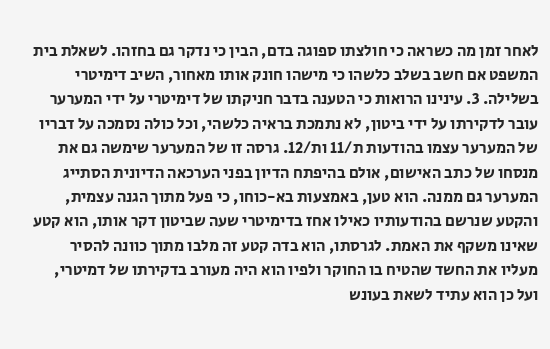לאחר זמן מה כשראה כי חולצתו ספוגה בדם, הבין כי נדקר גם בחזהו. לשאלת בית המשפט אם חשב בשלב כלשהו כי מישהו חונק אותו מאחור, השיב דימיטרי בשלילה. 3. עינינו הרואות כי הטענה בדבר חניקתו של דימיטרי על ידי המערער עובר לדקירתו על ידי ביטון, לא נתמכת בראיה כלשהי, וכל כולה נסמכה על דבריו של המערער עצמו בהודעות ת/11 ות/12. גרסה זו של המערער שימשה גם את מנסחו של כתב האישום, אולם בהיפתח הדיון בפני הערכאה הדיונית הסתייג המערער גם ממנה. הוא טען, באמצעות בא-כוחו, כי פעל מתוך הגנה עצמית, והקטע שנרשם בהודעותיו כאילו אחז בדימיטרי שעה שביטון דקר אותו, הוא קטע שאינו משקף את האמת. לגרסתו, הוא בדה קטע זה מלבו מתוך כוונה להסיר מעליו את החשד שהטיח בו החוקר ולפיו הוא היה מעורב בדקירתו של דמיטרי, ועל כן הוא עתיד לשאת בעונש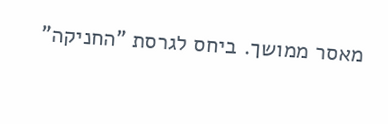מאסר ממושך. ביחס לגרסת "החניקה"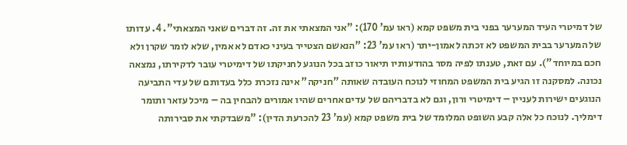של דמיטרי העיד המערער בפני בית משפט קמא (ראו עמ' 170): "אני המצאתי את זה. זה דברים שאני המצאתי". 4. עדותו של המערער בבית המשפט לא זכתה לאמון-יתר (ראו עמ' 23: "הנאשם הצטייר בעיני כאדם לא אמין, שלא לומר שקרן ולא חכם במיוחד"). עם זאת, טענתו לפיה מסר בהודעותיו תיאור כוזב בכל הנוגע לחניקתו של דימיטרי עובר לדקירתו, נמצאה נכונה. למסקנה זו הגיע בית המשפט המחוזי לנוכח העובדה שאותה "חניקה" אינה נזכרת כלל בעדותם של עדי התביעה הנוגעים ישירות לעניין – דימיטרי ורון, וגם לא בדבריהם של עדים אחרים שהיו אמורים להבחין בה – מיכל עזאר ותומר דימליך. לנוכח כל אלה קבע השופט המלומד של בית משפט קמא (עמ' 23 להכרעת הדין): "משבדקתי את סבירותה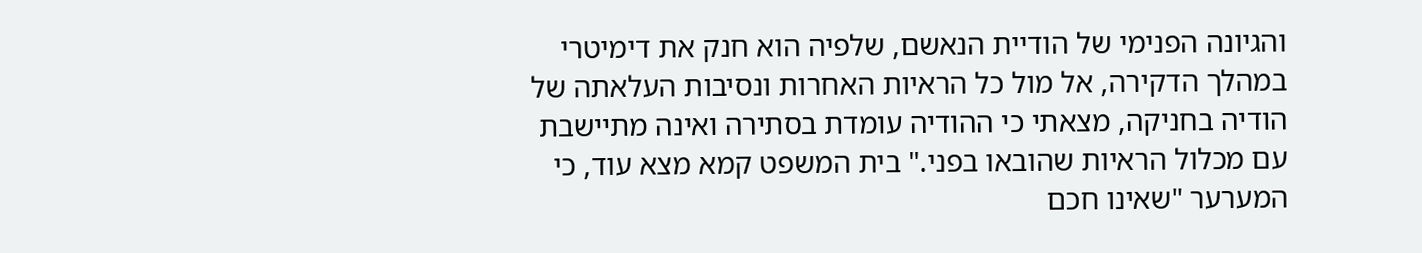והגיונה הפנימי של הודיית הנאשם, שלפיה הוא חנק את דימיטרי במהלך הדקירה, אל מול כל הראיות האחרות ונסיבות העלאתה של הודיה בחניקה, מצאתי כי ההודיה עומדת בסתירה ואינה מתיישבת עם מכלול הראיות שהובאו בפני." בית המשפט קמא מצא עוד, כי המערער "שאינו חכם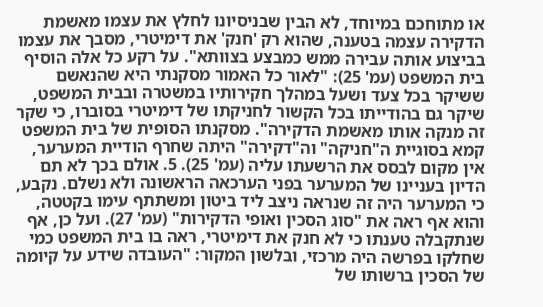או מתוחכם במיוחד, לא הבין שבניסיונו לחלץ את עצמו מאשמת הדקירה עצמה בטענה, שהוא רק 'חנק' את דימיטרי, מסבך את עצמו בביצוע אותה עבירה ממש כמבצע בצוותא". על רקע כל אלה הוסיף בית המשפט (עמ' 25): "לאור כל האמור מסקנתי היא שהנאשם ששיקר בכל צעד ושעל במהלך חקירותיו במשטרה ובבית המשפט, שיקר גם בהודייתו בכל הקשור לחניקתו של דימיטרי בסוברו, כי שקר זה מנקה אותו מאשמת הדקירה". מסקנתו הסופית של בית המשפט קמא בסוגיית ה"חניקה" וה"דקירה" היתה שחרף הודיית המערער, אין מקום לבסס את הרשעתו עליה (עמ' 25). 5. אולם בכך לא תם הדיון בעניינו של המערער בפני הערכאה הראשונה ולא נשלם. נקבע, כי המערער היה זה שנראה ניצב ליד ביטון ומשתתף עימו בקטטה, והוא אף ראה את "סוג הסכין ואופי הדקירות" (עמ' 27). ועל כן, אף שנתקבלה טענתו כי לא חנק את דימיטרי, ראה בו בית המשפט כמי שחלקו בפרשה היה מרכזי, ובלשון המקור: "העובדה שידע על קיומה של הסכין ברשותו של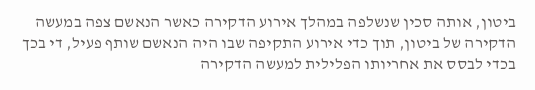ביטון, אותה סכין שנשלפה במהלך אירוע הדקירה כאשר הנאשם צפה במעשה הדקירה של ביטון, תוך כדי אירוע התקיפה שבו היה הנאשם שותף פעיל, די בכך בכדי לבסס את אחריותו הפלילית למעשה הדקירה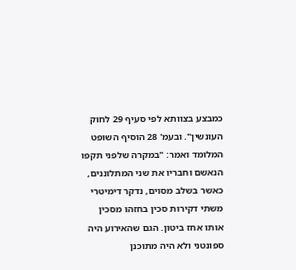כמבצע בצוותא לפי סעיף 29 לחוק העונשין". ובעמ' 28 הוסיף השופט המלומד ואמר: "במקרה שלפני תקפו הנאשם וחבריו את שני המתלוננים, כאשר בשלב מסוים, נדקר דימיטרי משתי דקירות סכין בחזהו מסכין אותו אחז ביטון. הגם שהאירוע היה ספונטני ולא היה מתוכנן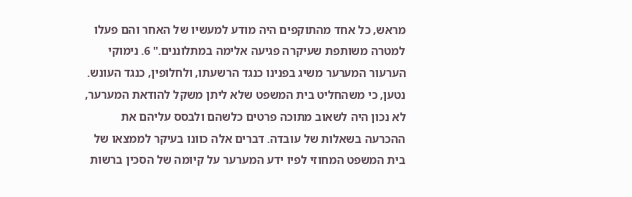מראש, כל אחד מהתוקפים היה מודע למעשיו של האחר והם פעלו למטרה משותפת שעיקרה פגיעה אלימה במתלוננים." 6. נימוקי הערעור המערער משיג בפנינו כנגד הרשעתו, ולחלופין, כנגד העונש. נטען, כי משהחליט בית המשפט שלא ליתן משקל להודאת המערער, לא נכון היה לשאוב מתוכה פרטים כלשהם ולבסס עליהם את ההכרעה בשאלות של עובדה. דברים אלה כוונו בעיקר לממצאו של בית המשפט המחוזי לפיו ידע המערער על קיומה של הסכין ברשות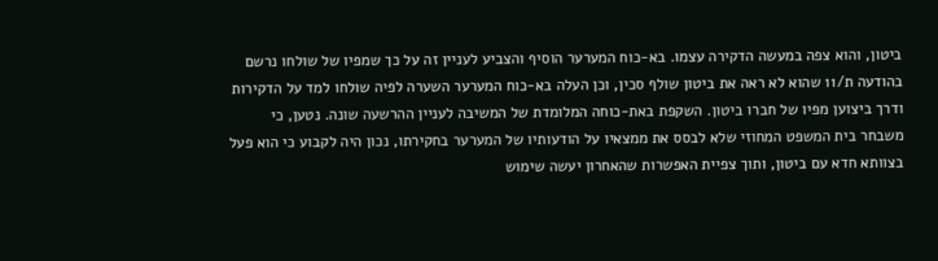ביטון, והוא צפה במעשה הדקירה עצמו. בא-כוח המערער הוסיף והצביע לעניין זה על כך שמפיו של שולחו נרשם בהודעה ת/11 שהוא לא ראה את ביטון שולף סכין, וכן העלה בא-כוח המערער השערה לפיה שולחו למד על הדקירות ודרך ביצוען מפיו של חברו ביטון. השקפת באת-כוחה המלומדת של המשיבה לעניין ההרשעה שונה. נטען, כי משבחר בית המשפט המחוזי שלא לבסס את ממצאיו על הודעותיו של המערער בחקירתו, נכון היה לקבוע כי הוא פעל בצוותא חדא עם ביטון, ותוך צפיית האפשרות שהאחרון יעשה שימוש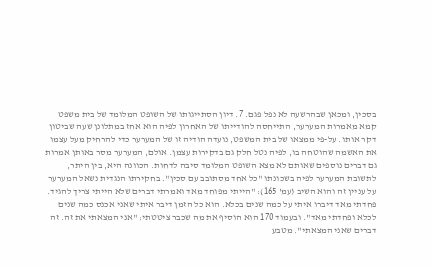בסכין, ומכאן שבהרשעה לא נפל פגם. 7. דיון הסתייגותו של השופט המלומד של בית משפט קמא מאמרות המערער, התייחסה להודייתו של האחרון לפיה הוא אחז במתלונן שעה שביטון דקר אותו. על-פי ממצאו של בית המשפט, נועדה הודיה זו של המערער כדי להרחיק מעל עצמו את האשמה שהוטחה בו, לפיה נטל חלק גם בדקירות עצמן. אולם, המערער מסר באותן אמרות גם דברים נוספים שאותם לא מצא השופט המלומד סיבה לדחות. הכוונה היא, בין היתר, לתשובת המערער לפיה בשכונתו "כל אחד מסתובב עם סכין". בחקירתו הנגדית נשאל המערער על עניין זה והוא השיב (עמ' 165): "הייתי מפוחד מאד ואמרתי דברים שלא הייתי צריך להגיד. פחדתי מאד דיברו איתי על כמה שנים בכלא. הוא כל הזמן דיבר איתי שאני אכנס כמה שנים לכלא ופחדתי מאד". ובעמוד 170 הוא הוסיף את מה שכבר ציטטתי: "אני המצאתי את זה. זה דברים שאני המצאתי". מטבע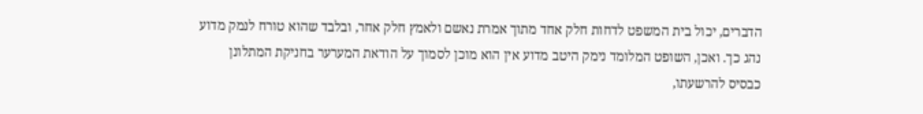הדברים, יכול בית המשפט לדחות חלק אחד מתוך אמרת נאשם ולאמץ חלק אחר, ובלבד שהוא טורח לנמק מדוע נהג כך. ואכן, השופט המלומד נימק היטב מדוע אין הוא מוכן לסמוך על הודאת המערער בחניקת המתלונן כבסיס להרשעתו,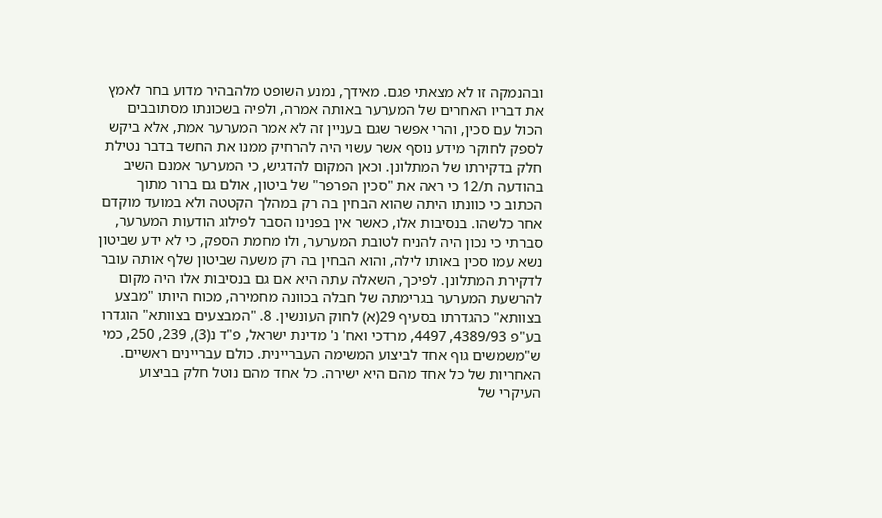ובהנמקה זו לא מצאתי פגם. מאידך, נמנע השופט מלהבהיר מדוע בחר לאמץ את דבריו האחרים של המערער באותה אמרה, ולפיה בשכונתו מסתובבים הכול עם סכין, והרי אפשר שגם בעניין זה לא אמר המערער אמת, אלא ביקש לספק לחוקר מידע נוסף אשר עשוי היה להרחיק ממנו את החשד בדבר נטילת חלק בדקירתו של המתלונן. וכאן המקום להדגיש, כי המערער אמנם השיב בהודעה ת/12 כי ראה את "סכין הפרפר" של ביטון, אולם גם ברור מתוך הכתוב כי כוונתו היתה שהוא הבחין בה רק במהלך הקטטה ולא במועד מוקדם אחר כלשהו. בנסיבות אלו, כאשר אין בפנינו הסבר לפילוג הודעות המערער, סברתי כי נכון היה להניח לטובת המערער, ולו מחמת הספק, כי לא ידע שביטון נשא עמו סכין באותו לילה, והוא הבחין בה רק משעה שביטון שלף אותה עובר לדקירת המתלונן. לפיכך, השאלה עתה היא אם גם בנסיבות אלו היה מקום להרשעת המערער בגרימתה של חבלה בכוונה מחמירה, מכוח היותו "מבצע בצוותא" כהגדרתו בסעיף 29(א) לחוק העונשין. 8. "המבצעים בצוותא" הוגדרו בע"פ 4389/93, 4497, מרדכי ואח' נ' מדינת ישראל, פ"ד נ(3), 239, 250, כמי ש"משמשים גוף אחד לביצוע המשימה העבריינית. כולם עבריינים ראשיים. האחריות של כל אחד מהם היא ישירה. כל אחד מהם נוטל חלק בביצוע העיקרי של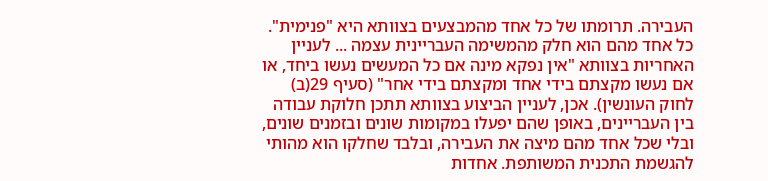העבירה. תרומתו של כל אחד מהמבצעים בצוותא היא "פנימית". כל אחד מהם הוא חלק מהמשימה העבריינית עצמה ... לעניין האחריות בצוותא "אין נפקא מינה אם כל המעשים נעשו ביחד, או אם נעשו מקצתם בידי אחד ומקצתם בידי אחר" (סעיף 29(ב) לחוק העונשין). אכן, לעניין הביצוע בצוותא תתכן חלוקת עבודה בין העבריינים, באופן שהם יפעלו במקומות שונים ובזמנים שונים, ובלי שכל אחד מהם מיצה את העבירה, ובלבד שחלקו הוא מהותי להגשמת התכנית המשותפת. אחדות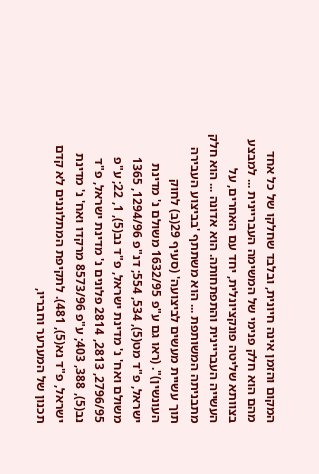המקום והזמן אינה חיונית, ובלבד שחלקו של כל אחד מהם הוא חלק פנימי של המשימה העבריינית ... למבצע בצוותא שליטה פונקציונלית, יחד עם האחרים, על העשייה העבריינית והתפתחותה. הוא אדונה ... הוא חלק מתבניתה המשותפת ... הוא משתתף 'בביצוע העבירה תוך עשיית מעשים לביצועה' (סעיף 29(ב) לחוק העונשין)". (ראו גם ע"פ 1632/95 משולם נ' מדינת ישראל, פ"ד מט(5), 534, 554; דנ"פ 1294/96, 1365 משולם ואח' נ' מדינת ישראל, פ"ד נב(5), 1, 22; ע"פ 2796/95, 2813, 2814 פלונים נ' מדינת ישראל, פ"ד נב(5), 388, 403; ע"פ 8573/96 מרקדו ואח' נ' מדינת ישראל, פ"ד נא(5), 481). לתקיפת המתלוננים לא קדם תכנון של המערער וחבריו,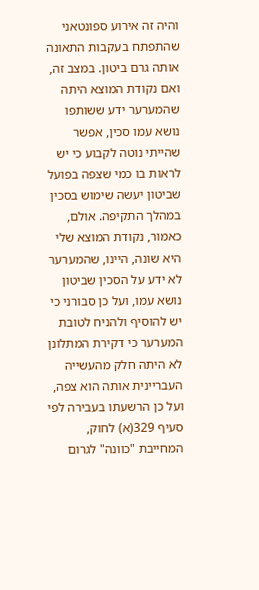והיה זה אירוע ספונטאני שהתפתח בעקבות התאונה אותה גרם ביטון. במצב זה, ואם נקודת המוצא היתה שהמערער ידע ששותפו נושא עמו סכין, אפשר שהייתי נוטה לקבוע כי יש לראות בו כמי שצפה בפועל שביטון יעשה שימוש בסכין במהלך התקיפה. אולם, כאמור, נקודת המוצא שלי היא שונה, היינו, שהמערער לא ידע על הסכין שביטון נושא עמו, ועל כן סבורני כי יש להוסיף ולהניח לטובת המערער כי דקירת המתלונן לא היתה חלק מהעשייה העבריינית אותה הוא צפה, ועל כן הרשעתו בעבירה לפי סעיף 329(א) לחוק, המחייבת "כוונה" לגרום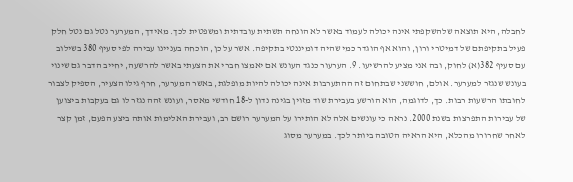לחבלה, היא תוצאה שלהשקפתי אינה יכולה לעמוד באשר לא הונחה תשתית עובדתית ומשפטית לכך. מאידך, המערער נטל גם נטל חלק פעיל בתקיפתם של דמיטרי ורון, והוא אף הוגדר כמי שהיה דומיננטי בתקיפה. אשר על כן, הוכחה בעניינו עבירה לפי סעיף 380 בשילוב עם סעיף 382(א) לחוק, ובה אני מציע להרשיעו. 9. הערעור כנגד העונש אם יאמצו חברי את הצעתי באשר להרשעה, יחייב הדבר גם שינוי בעונש שנגזר למערער. אולם, חוששני שבתחום זה ההתערבות אינה יכולה להיות מופלגת, באשר המערער, חרף גילו הצעיר, הספיק לצבור לחובתו הרשעות רבות. כך, לדוגמה, הוא הורשע בעבירת שוד מזוין בגינה נדון ל-18 חודשי מאסר, ועונש זהה נגזר לו גם בעקבות ביצוען של עבירות התפרצות בשנת 2000. נראה כי עונשים אלה לא הותירו על המערער רושם רב, ועבירת האלימות אותה ביצע הפעם, זמן קצר לאחר שחרורו מהכלא, היא הראיה הטובה ביותר לכך. במערער מסוג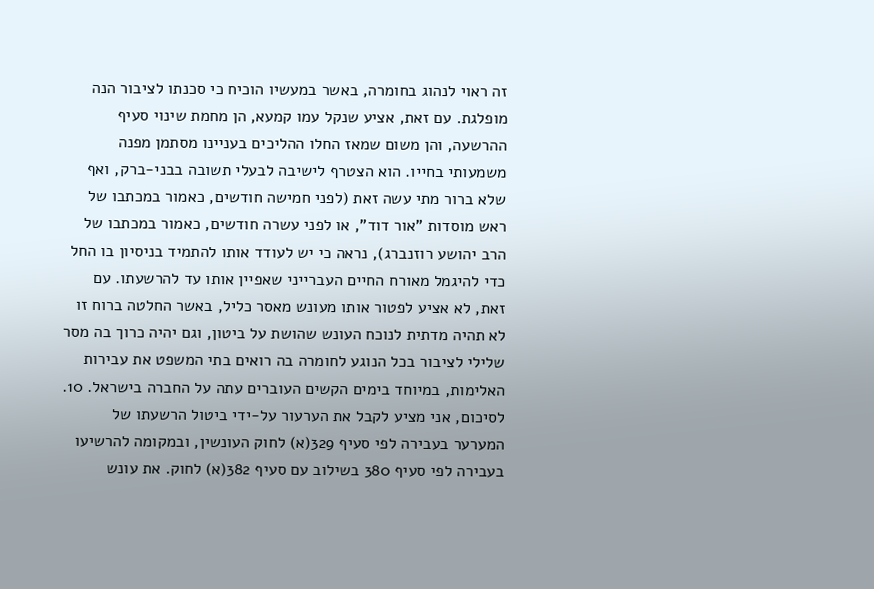זה ראוי לנהוג בחומרה, באשר במעשיו הוכיח כי סכנתו לציבור הנה מופלגת. עם זאת, אציע שנקל עמו קמעא, הן מחמת שינוי סעיף ההרשעה, והן משום שמאז החלו ההליכים בעניינו מסתמן מפנה משמעותי בחייו. הוא הצטרף לישיבה לבעלי תשובה בבני-ברק, ואף שלא ברור מתי עשה זאת (לפני חמישה חודשים, כאמור במכתבו של ראש מוסדות "אור דוד", או לפני עשרה חודשים, כאמור במכתבו של הרב יהושע רוזנברג), נראה כי יש לעודד אותו להתמיד בניסיון בו החל כדי להיגמל מאורח החיים העברייני שאפיין אותו עד להרשעתו. עם זאת, לא אציע לפטור אותו מעונש מאסר כליל, באשר החלטה ברוח זו לא תהיה מדתית לנוכח העונש שהושת על ביטון, וגם יהיה כרוך בה מסר שלילי לציבור בכל הנוגע לחומרה בה רואים בתי המשפט את עבירות האלימות, במיוחד בימים הקשים העוברים עתה על החברה בישראל. 10. לסיכום, אני מציע לקבל את הערעור על-ידי ביטול הרשעתו של המערער בעבירה לפי סעיף 329(א) לחוק העונשין, ובמקומה להרשיעו בעבירה לפי סעיף 380 בשילוב עם סעיף 382(א) לחוק. את עונש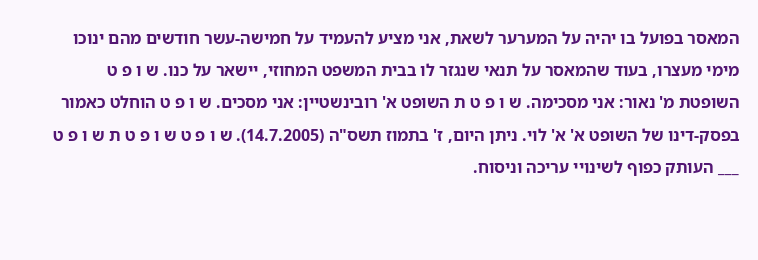המאסר בפועל בו יהיה על המערער לשאת, אני מציע להעמיד על חמישה-עשר חודשים מהם ינוכו מימי מעצרו, בעוד שהמאסר על תנאי שנגזר לו בבית המשפט המחוזי, יישאר על כנו. ש ו פ ט השופטת מ' נאור: אני מסכימה. ש ו פ ט ת השופט א' רובינשטיין: אני מסכים. ש ו פ ט הוחלט כאמור בפסק-דינו של השופט א' א' לוי. ניתן היום, ז' בתמוז תשס"ה (14.7.2005). ש ו פ ט ש ו פ ט ת ש ו פ ט ___ העותק כפוף לשינויי עריכה וניסוח.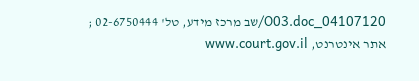04107120_O03.doc/שב מרכז מידע, טל' 02-6750444 ; אתר אינטרנט, www.court.gov.il